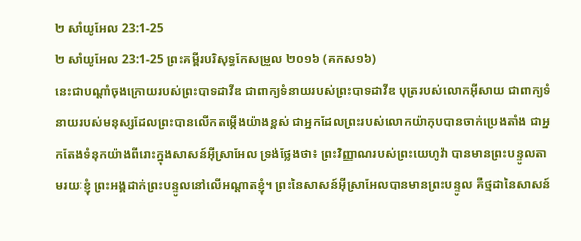២ សាំយូអែល 23:1-25
២ សាំយូអែល 23:1-25 ព្រះគម្ពីរបរិសុទ្ធកែសម្រួល ២០១៦ (គកស១៦)
នេះជាបណ្ដាំចុងក្រោយរបស់ព្រះបាទដាវីឌ ជាពាក្យទំនាយរបស់ព្រះបាទដាវីឌ បុត្ររបស់លោកអ៊ីសាយ ជាពាក្យទំនាយរបស់មនុស្សដែលព្រះបានលើកតម្កើងយ៉ាងខ្ពស់ ជាអ្នកដែលព្រះរបស់លោកយ៉ាកុបបានចាក់ប្រេងតាំង ជាអ្នកតែងទំនុកយ៉ាងពីរោះក្នុងសាសន៍អ៊ីស្រាអែល ទ្រង់ថ្លែងថា៖ ព្រះវិញ្ញាណរបស់ព្រះយេហូវ៉ា បានមានព្រះបន្ទូលតាមរយៈខ្ញុំ ព្រះអង្គដាក់ព្រះបន្ទូលនៅលើអណ្ដាតខ្ញុំ។ ព្រះនៃសាសន៍អ៊ីស្រាអែលបានមានព្រះបន្ទូល គឺថ្មដានៃសាសន៍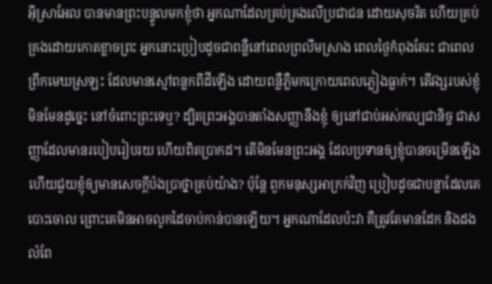អ៊ីស្រាអែល បានមានព្រះបន្ទូលមកខ្ញុំថា អ្នកណាដែលគ្រប់គ្រងលើប្រជាជន ដោយសុចរិត ហើយគ្រប់គ្រងដោយកោតខ្លាចព្រះ អ្នកនោះប្រៀបដូចជាពន្លឺនៅពេលព្រលឹមស្រាង ពេលថ្ងៃកំពុងតែរះ ជាពេលព្រឹកមេឃស្រឡះ ដែលមានស្មៅពន្លកពីដីឡើង ដោយពន្លឺភ្លឺមកក្រោយពេលភ្លៀងធ្លាក់។ តើវង្សរបស់ខ្ញុំមិនមែនដូច្នេះ នៅចំពោះព្រះទេឬ? ដ្បិតព្រះអង្គបានតាំងសញ្ញានឹងខ្ញុំ ឲ្យនៅជាប់អស់កល្បជានិច្ច ជាសញ្ញាដែលមានរបៀបរៀបរយ ហើយពិតប្រាកដ។ តើមិនមែនព្រះអង្គ ដែលប្រទានឲ្យខ្ញុំបានចម្រើនឡើង ហើយជួយខ្ញុំឲ្យមានសេចក្ដីប៉ងប្រាថ្នាគ្រប់យ៉ាង? ប៉ុន្តែ ពួកមនុស្សអាក្រក់វិញ ប្រៀបដូចជាបន្លាដែលគេបោះចោល ព្រោះគេមិនអាចលូកដៃចាប់កាន់បានឡើយ។ អ្នកណាដែលប៉ះវា គឺត្រូវតែមានដែក និងដងលំពែ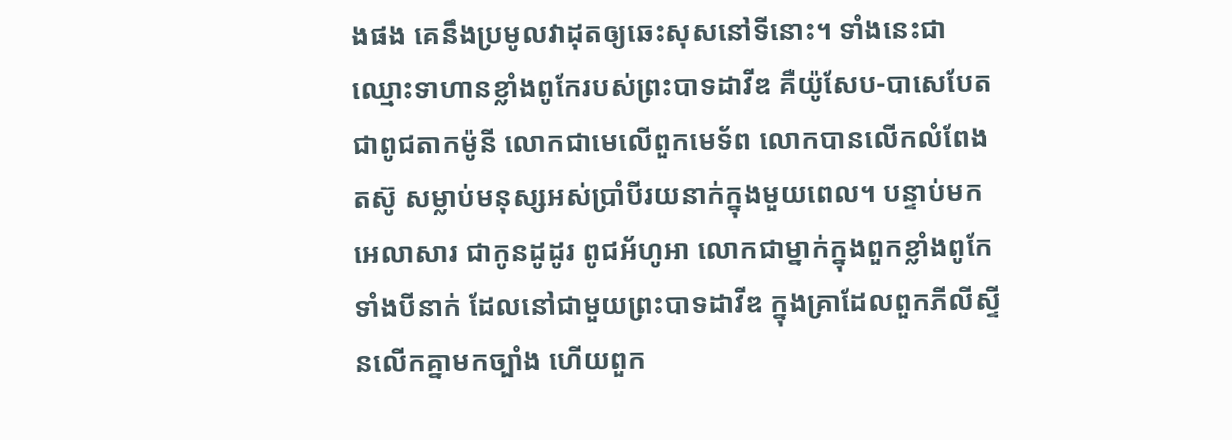ងផង គេនឹងប្រមូលវាដុតឲ្យឆេះសុសនៅទីនោះ។ ទាំងនេះជាឈ្មោះទាហានខ្លាំងពូកែរបស់ព្រះបាទដាវីឌ គឺយ៉ូសែប-បាសេបែត ជាពូជតាកម៉ូនី លោកជាមេលើពួកមេទ័ព លោកបានលើកលំពែងតស៊ូ សម្លាប់មនុស្សអស់ប្រាំបីរយនាក់ក្នុងមួយពេល។ បន្ទាប់មក អេលាសារ ជាកូនដូដូរ ពូជអ័ហូអា លោកជាម្នាក់ក្នុងពួកខ្លាំងពូកែទាំងបីនាក់ ដែលនៅជាមួយព្រះបាទដាវីឌ ក្នុងគ្រាដែលពួកភីលីស្ទីនលើកគ្នាមកច្បាំង ហើយពួក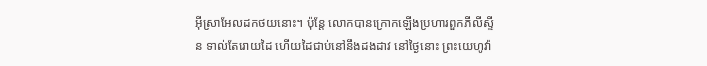អ៊ីស្រាអែលដកថយនោះ។ ប៉ុន្តែ លោកបានក្រោកឡើងប្រហារពួកភីលីស្ទីន ទាល់តែរោយដៃ ហើយដៃជាប់នៅនឹងដងដាវ នៅថ្ងៃនោះ ព្រះយេហូវ៉ា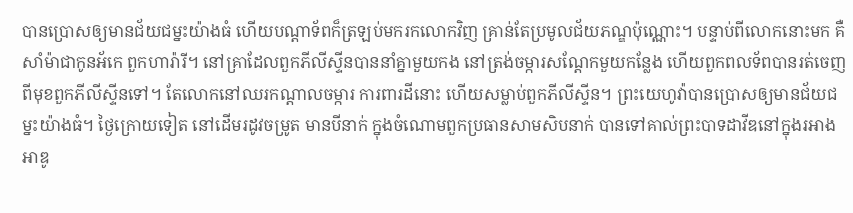បានប្រោសឲ្យមានជ័យជម្នះយ៉ាងធំ ហើយបណ្ដាទ័ពក៏ត្រឡប់មករកលោកវិញ គ្រាន់តែប្រមូលជ័យភណ្ឌប៉ុណ្ណោះ។ បន្ទាប់ពីលោកនោះមក គឺសាំម៉ាជាកូនអ័កេ ពួកហារ៉ារី។ នៅគ្រាដែលពួកភីលីស្ទីនបាននាំគ្នាមួយកង នៅត្រង់ចម្ការសណ្តែកមួយកន្លែង ហើយពួកពលទ័ពបានរត់ចេញពីមុខពួកភីលីស្ទីនទៅ។ តែលោកនៅឈរកណ្ដាលចម្ការ ការពារដីនោះ ហើយសម្លាប់ពួកភីលីស្ទីន។ ព្រះយេហូវ៉ាបានប្រោសឲ្យមានជ័យជម្នះយ៉ាងធំ។ ថ្ងៃក្រោយទៀត នៅដើមរដូវចម្រូត មានបីនាក់ ក្នុងចំណោមពួកប្រធានសាមសិបនាក់ បានទៅគាល់ព្រះបាទដាវីឌនៅក្នុងរអាងអាឌូ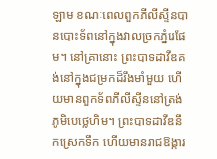ឡាម ខណៈពេលពួកភីលីស្ទីនបានបោះទ័ពនៅក្នុងវាលច្រកភ្នំរេផែម។ នៅគ្រានោះ ព្រះបាទដាវីឌគង់នៅក្នុងជម្រកដ៏រឹងមាំមួយ ហើយមានពួកទ័ពភីលីស្ទីននៅត្រង់ភូមិបេថ្លេហិម។ ព្រះបាទដាវីឌនឹកស្រេកទឹក ហើយមានរាជឱង្ការ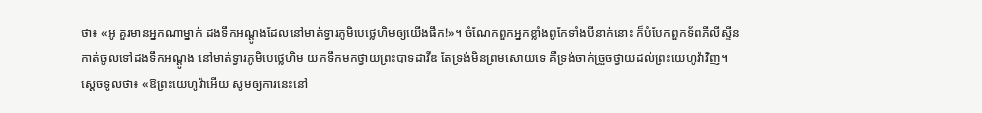ថា៖ «អូ គួរមានអ្នកណាម្នាក់ ដងទឹកអណ្តូងដែលនៅមាត់ទ្វារភូមិបេថ្លេហិមឲ្យយើងផឹក!»។ ចំណែកពួកអ្នកខ្លាំងពូកែទាំងបីនាក់នោះ ក៏បំបែកពួកទ័ពភីលីស្ទីន កាត់ចូលទៅដងទឹកអណ្តូង នៅមាត់ទ្វារភូមិបេថ្លេហិម យកទឹកមកថ្វាយព្រះបាទដាវីឌ តែទ្រង់មិនព្រមសោយទេ គឺទ្រង់ចាក់ច្រួចថ្វាយដល់ព្រះយេហូវ៉ាវិញ។ ស្តេចទូលថា៖ «ឱព្រះយេហូវ៉ាអើយ សូមឲ្យការនេះនៅ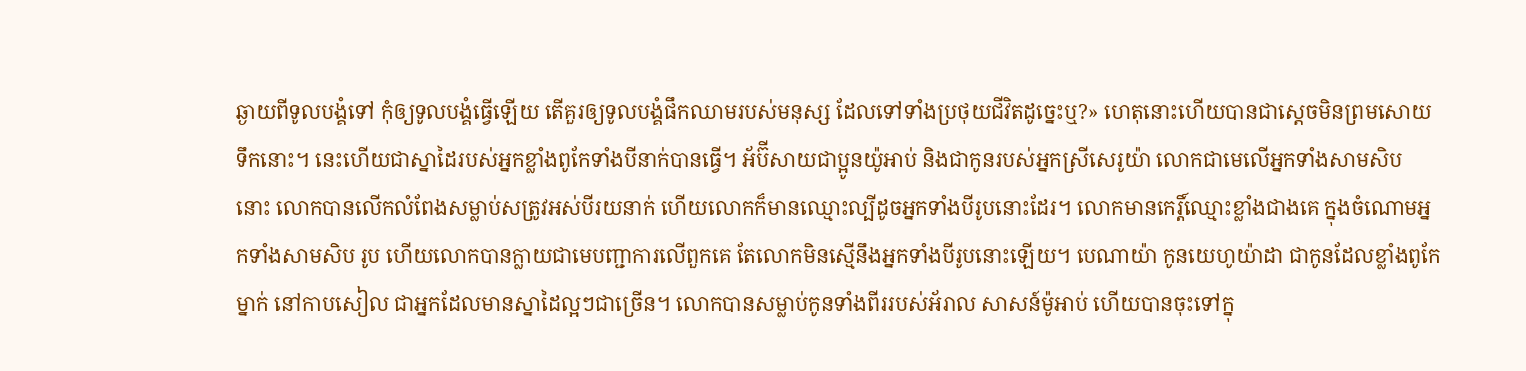ឆ្ងាយពីទូលបង្គំទៅ កុំឲ្យទូលបង្គំធ្វើឡើយ តើគួរឲ្យទូលបង្គំផឹកឈាមរបស់មនុស្ស ដែលទៅទាំងប្រថុយជីវិតដូច្នេះឬ?» ហេតុនោះហើយបានជាស្ដេចមិនព្រមសោយទឹកនោះ។ នេះហើយជាស្នាដៃរបស់អ្នកខ្លាំងពូកែទាំងបីនាក់បានធ្វើ។ អ័ប៊ីសាយជាប្អូនយ៉ូអាប់ និងជាកូនរបស់អ្នកស្រីសេរូយ៉ា លោកជាមេលើអ្នកទាំងសាមសិប នោះ លោកបានលើកលំពែងសម្លាប់សត្រូវអស់បីរយនាក់ ហើយលោកក៏មានឈ្មោះល្បីដូចអ្នកទាំងបីរូបនោះដែរ។ លោកមានកេរ្តិ៍ឈ្មោះខ្លាំងជាងគេ ក្នុងចំណោមអ្នកទាំងសាមសិប រូប ហើយលោកបានក្លាយជាមេបញ្ជាការលើពួកគេ តែលោកមិនស្មើនឹងអ្នកទាំងបីរូបនោះឡើយ។ បេណាយ៉ា កូនយេហូយ៉ាដា ជាកូនដែលខ្លាំងពូកែម្នាក់ នៅកាបសៀល ជាអ្នកដែលមានស្នាដៃល្អៗជាច្រើន។ លោកបានសម្លាប់កូនទាំងពីររបស់អ័រាល សាសន៍ម៉ូអាប់ ហើយបានចុះទៅក្នុ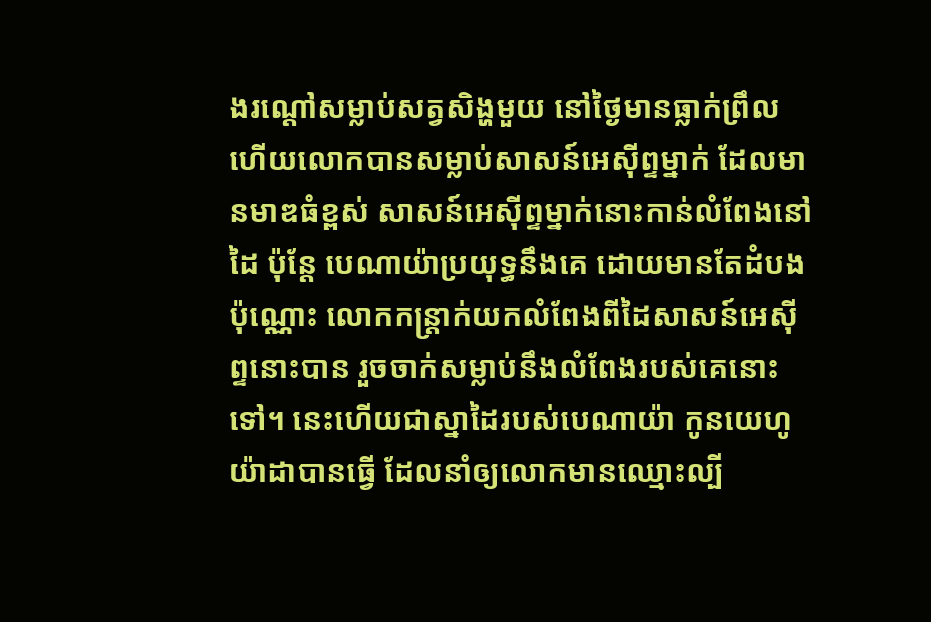ងរណ្តៅសម្លាប់សត្វសិង្ហមួយ នៅថ្ងៃមានធ្លាក់ព្រឹល ហើយលោកបានសម្លាប់សាសន៍អេស៊ីព្ទម្នាក់ ដែលមានមាឌធំខ្ពស់ សាសន៍អេស៊ីព្ទម្នាក់នោះកាន់លំពែងនៅដៃ ប៉ុន្តែ បេណាយ៉ាប្រយុទ្ធនឹងគេ ដោយមានតែដំបងប៉ុណ្ណោះ លោកកន្ត្រាក់យកលំពែងពីដៃសាសន៍អេស៊ីព្ទនោះបាន រួចចាក់សម្លាប់នឹងលំពែងរបស់គេនោះទៅ។ នេះហើយជាស្នាដៃរបស់បេណាយ៉ា កូនយេហូយ៉ាដាបានធ្វើ ដែលនាំឲ្យលោកមានឈ្មោះល្បី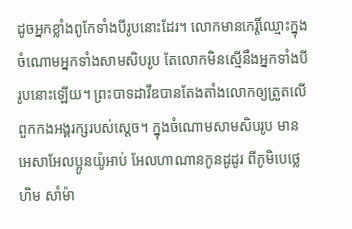ដូចអ្នកខ្លាំងពូកែទាំងបីរូបនោះដែរ។ លោកមានកេរ្តិ៍ឈ្មោះក្នុងចំណោមអ្នកទាំងសាមសិបរូប តែលោកមិនស្មើនឹងអ្នកទាំងបីរូបនោះឡើយ។ ព្រះបាទដាវីឌបានតែងតាំងលោកឲ្យត្រួតលើពួកកងអង្គរក្សរបស់ស្ដេច។ ក្នុងចំណោមសាមសិបរូប មានអេសាអែលប្អូនយ៉ូអាប់ អែលហាណានកូនដូដូរ ពីភូមិបេថ្លេហិម សាំម៉ា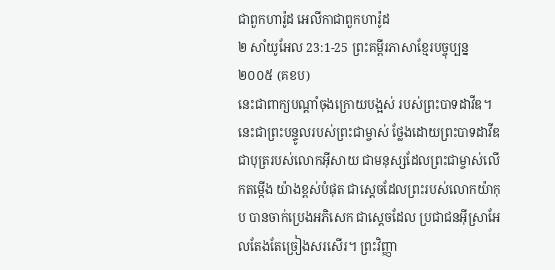ជាពួកហារ៉ូដ អេលីកាជាពួកហារ៉ូដ
២ សាំយូអែល 23:1-25 ព្រះគម្ពីរភាសាខ្មែរបច្ចុប្បន្ន ២០០៥ (គខប)
នេះជាពាក្យបណ្ដាំចុងក្រោយបង្អស់ របស់ព្រះបាទដាវីឌ។ នេះជាព្រះបន្ទូលរបស់ព្រះជាម្ចាស់ ថ្លែងដោយព្រះបាទដាវីឌ ជាបុត្ររបស់លោកអ៊ីសាយ ជាមនុស្សដែលព្រះជាម្ចាស់លើកតម្កើង យ៉ាងខ្ពស់បំផុត ជាស្ដេចដែលព្រះរបស់លោកយ៉ាកុប បានចាក់ប្រេងអភិសេក ជាស្ដេចដែល ប្រជាជនអ៊ីស្រាអែលតែងតែច្រៀងសរសើរ។ ព្រះវិញ្ញា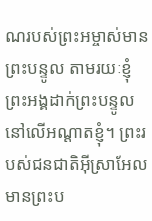ណរបស់ព្រះអម្ចាស់មានព្រះបន្ទូល តាមរយៈខ្ញុំ ព្រះអង្គដាក់ព្រះបន្ទូលនៅលើអណ្ដាតខ្ញុំ។ ព្រះរបស់ជនជាតិអ៊ីស្រាអែលមានព្រះប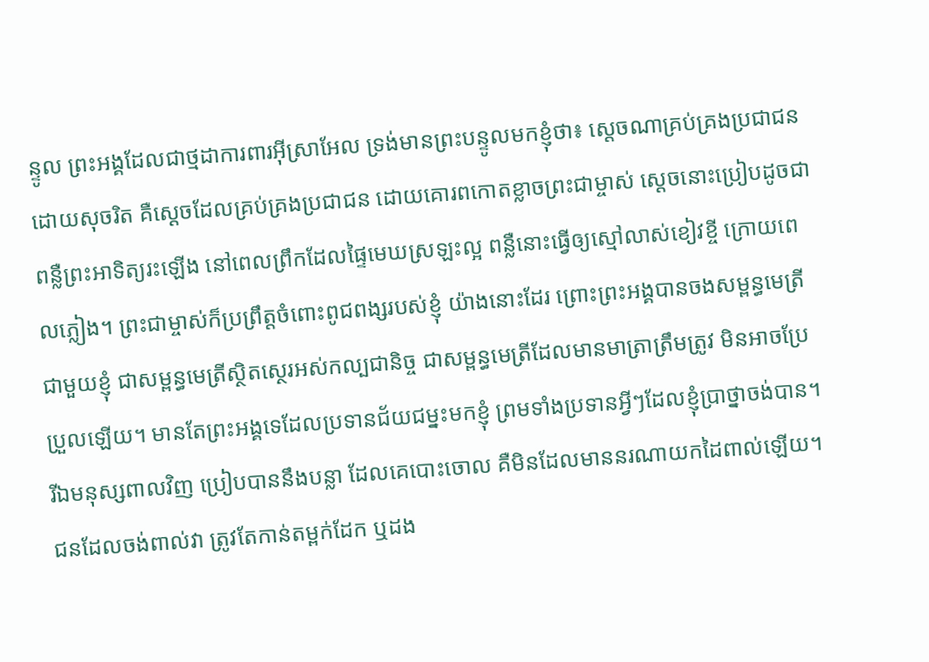ន្ទូល ព្រះអង្គដែលជាថ្មដាការពារអ៊ីស្រាអែល ទ្រង់មានព្រះបន្ទូលមកខ្ញុំថា៖ ស្ដេចណាគ្រប់គ្រងប្រជាជនដោយសុចរិត គឺស្ដេចដែលគ្រប់គ្រងប្រជាជន ដោយគោរពកោតខ្លាចព្រះជាម្ចាស់ ស្ដេចនោះប្រៀបដូចជាពន្លឺព្រះអាទិត្យរះឡើង នៅពេលព្រឹកដែលផ្ទៃមេឃស្រឡះល្អ ពន្លឺនោះធ្វើឲ្យស្មៅលាស់ខៀវខ្ចី ក្រោយពេលភ្លៀង។ ព្រះជាម្ចាស់ក៏ប្រព្រឹត្តចំពោះពូជពង្សរបស់ខ្ញុំ យ៉ាងនោះដែរ ព្រោះព្រះអង្គបានចងសម្ពន្ធមេត្រីជាមួយខ្ញុំ ជាសម្ពន្ធមេត្រីស្ថិតស្ថេរអស់កល្បជានិច្ច ជាសម្ពន្ធមេត្រីដែលមានមាត្រាត្រឹមត្រូវ មិនអាចប្រែប្រួលឡើយ។ មានតែព្រះអង្គទេដែលប្រទានជ័យជម្នះមកខ្ញុំ ព្រមទាំងប្រទានអ្វីៗដែលខ្ញុំប្រាថ្នាចង់បាន។ រីឯមនុស្សពាលវិញ ប្រៀបបាននឹងបន្លា ដែលគេបោះចោល គឺមិនដែលមាននរណាយកដៃពាល់ឡើយ។ ជនដែលចង់ពាល់វា ត្រូវតែកាន់តម្ពក់ដែក ឬដង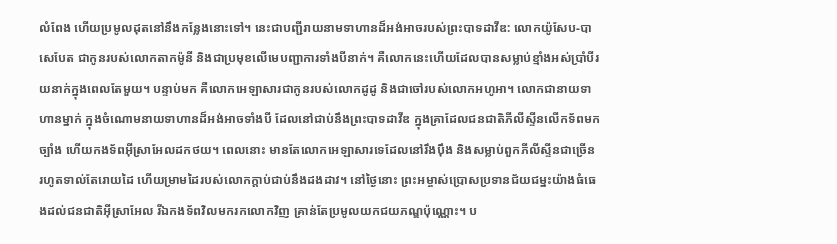លំពែង ហើយប្រមូលដុតនៅនឹងកន្លែងនោះទៅ។ នេះជាបញ្ជីរាយនាមទាហានដ៏អង់អាចរបស់ព្រះបាទដាវីឌ: លោកយ៉ូសែប-បាសេបែត ជាកូនរបស់លោកតាកម៉ូនី និងជាប្រមុខលើមេបញ្ជាការទាំងបីនាក់។ គឺលោកនេះហើយដែលបានសម្លាប់ខ្មាំងអស់ប្រាំបីរយនាក់ក្នុងពេលតែមួយ។ បន្ទាប់មក គឺលោកអេឡាសារជាកូនរបស់លោកដូដូ និងជាចៅរបស់លោកអហូអា។ លោកជានាយទាហានម្នាក់ ក្នុងចំណោមនាយទាហានដ៏អង់អាចទាំងបី ដែលនៅជាប់នឹងព្រះបាទដាវីឌ ក្នុងគ្រាដែលជនជាតិភីលីស្ទីនលើកទ័ពមកច្បាំង ហើយកងទ័ពអ៊ីស្រាអែលដកថយ។ ពេលនោះ មានតែលោកអេឡាសារទេដែលនៅរឹងប៉ឹង និងសម្លាប់ពួកភីលីស្ទីនជាច្រើន រហូតទាល់តែរោយដៃ ហើយម្រាមដៃរបស់លោកក្ដាប់ជាប់នឹងដងដាវ។ នៅថ្ងៃនោះ ព្រះអម្ចាស់ប្រោសប្រទានជ័យជម្នះយ៉ាងធំធេងដល់ជនជាតិអ៊ីស្រាអែល រីឯកងទ័ពវិលមករកលោកវិញ គ្រាន់តែប្រមូលយកជយភណ្ឌប៉ុណ្ណោះ។ ប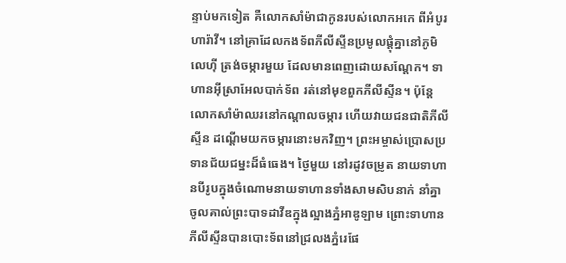ន្ទាប់មកទៀត គឺលោកសាំម៉ាជាកូនរបស់លោកអកេ ពីអំបូរហារ៉ាវី។ នៅគ្រាដែលកងទ័ពភីលីស្ទីនប្រមូលផ្ដុំគ្នានៅភូមិលេហ៊ី ត្រង់ចម្ការមួយ ដែលមានពេញដោយសណ្ដែក។ ទាហានអ៊ីស្រាអែលបាក់ទ័ព រត់នៅមុខពួកភីលីស្ទីន។ ប៉ុន្តែ លោកសាំម៉ាឈរនៅកណ្ដាលចម្ការ ហើយវាយជនជាតិភីលីស្ទីន ដណ្ដើមយកចម្ការនោះមកវិញ។ ព្រះអម្ចាស់ប្រោសប្រទានជ័យជម្នះដ៏ធំធេង។ ថ្ងៃមួយ នៅរដូវចម្រូត នាយទាហានបីរូបក្នុងចំណោមនាយទាហានទាំងសាមសិបនាក់ នាំគ្នាចូលគាល់ព្រះបាទដាវីឌក្នុងល្អាងភ្នំអាឌូឡាម ព្រោះទាហានភីលីស្ទីនបានបោះទ័ពនៅជ្រលងភ្នំរេផែ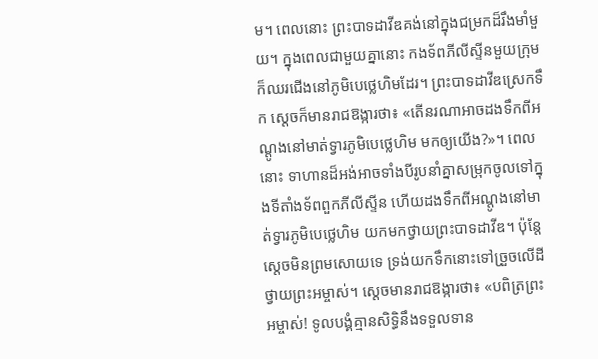ម។ ពេលនោះ ព្រះបាទដាវីឌគង់នៅក្នុងជម្រកដ៏រឹងមាំមួយ។ ក្នុងពេលជាមួយគ្នានោះ កងទ័ពភីលីស្ទីនមួយក្រុមក៏ឈរជើងនៅភូមិបេថ្លេហិមដែរ។ ព្រះបាទដាវីឌស្រេកទឹក ស្ដេចក៏មានរាជឱង្ការថា៖ «តើនរណាអាចដងទឹកពីអណ្ដូងនៅមាត់ទ្វារភូមិបេថ្លេហិម មកឲ្យយើង?»។ ពេលនោះ ទាហានដ៏អង់អាចទាំងបីរូបនាំគ្នាសម្រុកចូលទៅក្នុងទីតាំងទ័ពពួកភីលីស្ទីន ហើយដងទឹកពីអណ្ដូងនៅមាត់ទ្វារភូមិបេថ្លេហិម យកមកថ្វាយព្រះបាទដាវីឌ។ ប៉ុន្តែ ស្ដេចមិនព្រមសោយទេ ទ្រង់យកទឹកនោះទៅច្រួចលើដី ថ្វាយព្រះអម្ចាស់។ ស្ដេចមានរាជឱង្ការថា៖ «បពិត្រព្រះអម្ចាស់! ទូលបង្គំគ្មានសិទ្ធិនឹងទទួលទាន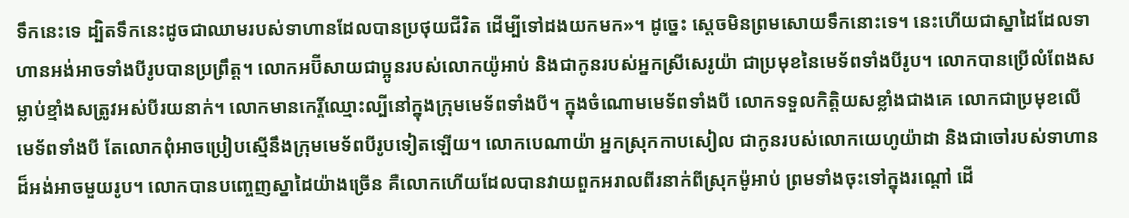ទឹកនេះទេ ដ្បិតទឹកនេះដូចជាឈាមរបស់ទាហានដែលបានប្រថុយជីវិត ដើម្បីទៅដងយកមក»។ ដូច្នេះ ស្ដេចមិនព្រមសោយទឹកនោះទេ។ នេះហើយជាស្នាដៃដែលទាហានអង់អាចទាំងបីរូបបានប្រព្រឹត្ត។ លោកអប៊ីសាយជាប្អូនរបស់លោកយ៉ូអាប់ និងជាកូនរបស់អ្នកស្រីសេរូយ៉ា ជាប្រមុខនៃមេទ័ពទាំងបីរូប។ លោកបានប្រើលំពែងសម្លាប់ខ្មាំងសត្រូវអស់បីរយនាក់។ លោកមានកេរ្តិ៍ឈ្មោះល្បីនៅក្នុងក្រុមមេទ័ពទាំងបី។ ក្នុងចំណោមមេទ័ពទាំងបី លោកទទួលកិត្តិយសខ្លាំងជាងគេ លោកជាប្រមុខលើមេទ័ពទាំងបី តែលោកពុំអាចប្រៀបស្មើនឹងក្រុមមេទ័ពបីរូបទៀតឡើយ។ លោកបេណាយ៉ា អ្នកស្រុកកាបសៀល ជាកូនរបស់លោកយេហូយ៉ាដា និងជាចៅរបស់ទាហានដ៏អង់អាចមួយរូប។ លោកបានបញ្ចេញស្នាដៃយ៉ាងច្រើន គឺលោកហើយដែលបានវាយពួកអរាលពីរនាក់ពីស្រុកម៉ូអាប់ ព្រមទាំងចុះទៅក្នុងរណ្ដៅ ដើ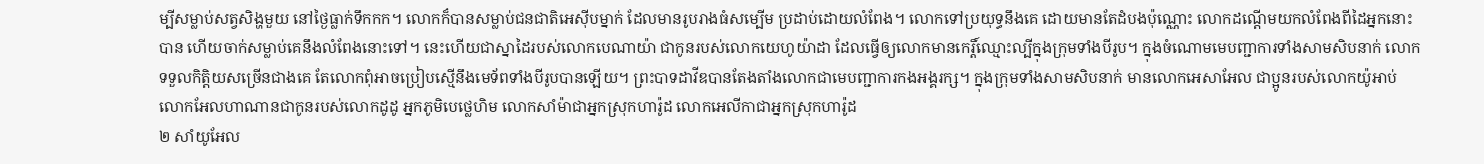ម្បីសម្លាប់សត្វសិង្ហមួយ នៅថ្ងៃធ្លាក់ទឹកកក។ លោកក៏បានសម្លាប់ជនជាតិអេស៊ីបម្នាក់ ដែលមានរូបរាងធំសម្បើម ប្រដាប់ដោយលំពែង។ លោកទៅប្រយុទ្ធនឹងគេ ដោយមានតែដំបងប៉ុណ្ណោះ លោកដណ្ដើមយកលំពែងពីដៃអ្នកនោះបាន ហើយចាក់សម្លាប់គេនឹងលំពែងនោះទៅ។ នេះហើយជាស្នាដៃរបស់លោកបេណាយ៉ា ជាកូនរបស់លោកយេហូយ៉ាដា ដែលធ្វើឲ្យលោកមានកេរ្តិ៍ឈ្មោះល្បីក្នុងក្រុមទាំងបីរូប។ ក្នុងចំណោមមេបញ្ជាការទាំងសាមសិបនាក់ លោកទទួលកិត្តិយសច្រើនជាងគេ តែលោកពុំអាចប្រៀបស្មើនឹងមេទ័ពទាំងបីរូបបានឡើយ។ ព្រះបាទដាវីឌបានតែងតាំងលោកជាមេបញ្ជាការកងអង្គរក្ស។ ក្នុងក្រុមទាំងសាមសិបនាក់ មានលោកអេសាអែល ជាប្អូនរបស់លោកយ៉ូអាប់ លោកអែលហាណានជាកូនរបស់លោកដូដូ អ្នកភូមិបេថ្លេហិម លោកសាំម៉ាជាអ្នកស្រុកហារ៉ូដ លោកអេលីកាជាអ្នកស្រុកហារ៉ូដ
២ សាំយូអែល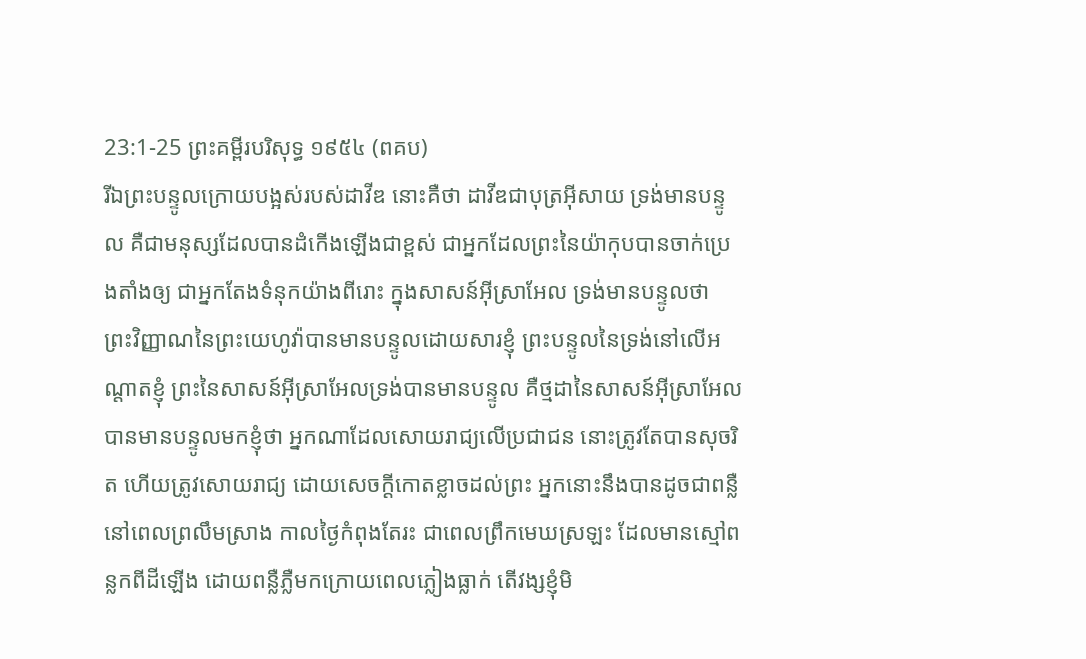23:1-25 ព្រះគម្ពីរបរិសុទ្ធ ១៩៥៤ (ពគប)
រីឯព្រះបន្ទូលក្រោយបង្អស់របស់ដាវីឌ នោះគឺថា ដាវីឌជាបុត្រអ៊ីសាយ ទ្រង់មានបន្ទូល គឺជាមនុស្សដែលបានដំកើងឡើងជាខ្ពស់ ជាអ្នកដែលព្រះនៃយ៉ាកុបបានចាក់ប្រេងតាំងឲ្យ ជាអ្នកតែងទំនុកយ៉ាងពីរោះ ក្នុងសាសន៍អ៊ីស្រាអែល ទ្រង់មានបន្ទូលថា ព្រះវិញ្ញាណនៃព្រះយេហូវ៉ាបានមានបន្ទូលដោយសារខ្ញុំ ព្រះបន្ទូលនៃទ្រង់នៅលើអណ្តាតខ្ញុំ ព្រះនៃសាសន៍អ៊ីស្រាអែលទ្រង់បានមានបន្ទូល គឺថ្មដានៃសាសន៍អ៊ីស្រាអែលបានមានបន្ទូលមកខ្ញុំថា អ្នកណាដែលសោយរាជ្យលើប្រជាជន នោះត្រូវតែបានសុចរិត ហើយត្រូវសោយរាជ្យ ដោយសេចក្ដីកោតខ្លាចដល់ព្រះ អ្នកនោះនឹងបានដូចជាពន្លឺនៅពេលព្រលឹមស្រាង កាលថ្ងៃកំពុងតែរះ ជាពេលព្រឹកមេឃស្រឡះ ដែលមានស្មៅពន្លកពីដីឡើង ដោយពន្លឺភ្លឺមកក្រោយពេលភ្លៀងធ្លាក់ តើវង្សខ្ញុំមិ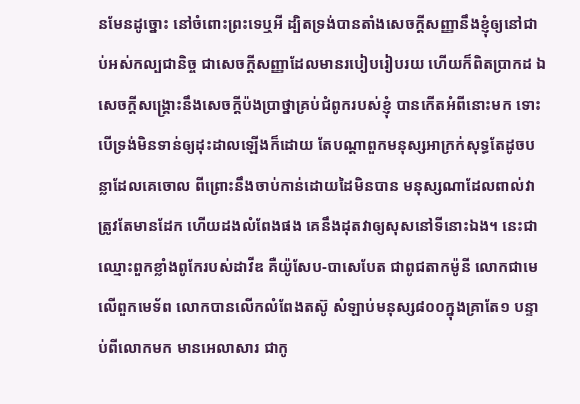នមែនដូច្នោះ នៅចំពោះព្រះទេឬអី ដ្បិតទ្រង់បានតាំងសេចក្ដីសញ្ញានឹងខ្ញុំឲ្យនៅជាប់អស់កល្បជានិច្ច ជាសេចក្ដីសញ្ញាដែលមានរបៀបរៀបរយ ហើយក៏ពិតប្រាកដ ឯសេចក្ដីសង្គ្រោះនឹងសេចក្ដីប៉ងប្រាថ្នាគ្រប់ជំពូករបស់ខ្ញុំ បានកើតអំពីនោះមក ទោះបើទ្រង់មិនទាន់ឲ្យដុះដាលឡើងក៏ដោយ តែបណ្តាពួកមនុស្សអាក្រក់សុទ្ធតែដូចបន្លាដែលគេចោល ពីព្រោះនឹងចាប់កាន់ដោយដៃមិនបាន មនុស្សណាដែលពាល់វា ត្រូវតែមានដែក ហើយដងលំពែងផង គេនឹងដុតវាឲ្យសុសនៅទីនោះឯង។ នេះជាឈ្មោះពួកខ្លាំងពូកែរបស់ដាវីឌ គឺយ៉ូសែប-បាសេបែត ជាពូជតាកម៉ូនី លោកជាមេលើពួកមេទ័ព លោកបានលើកលំពែងតស៊ូ សំឡាប់មនុស្ស៨០០ក្នុងគ្រាតែ១ បន្ទាប់ពីលោកមក មានអេលាសារ ជាកូ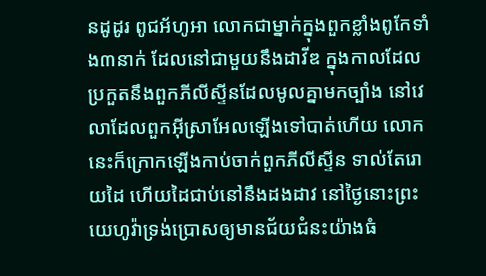នដូដូរ ពូជអ័ហូអា លោកជាម្នាក់ក្នុងពួកខ្លាំងពូកែទាំង៣នាក់ ដែលនៅជាមួយនឹងដាវីឌ ក្នុងកាលដែលប្រកួតនឹងពួកភីលីស្ទីនដែលមូលគ្នាមកច្បាំង នៅវេលាដែលពួកអ៊ីស្រាអែលឡើងទៅបាត់ហើយ លោកនេះក៏ក្រោកឡើងកាប់ចាក់ពួកភីលីស្ទីន ទាល់តែរោយដៃ ហើយដៃជាប់នៅនឹងដងដាវ នៅថ្ងៃនោះព្រះយេហូវ៉ាទ្រង់ប្រោសឲ្យមានជ័យជំនះយ៉ាងធំ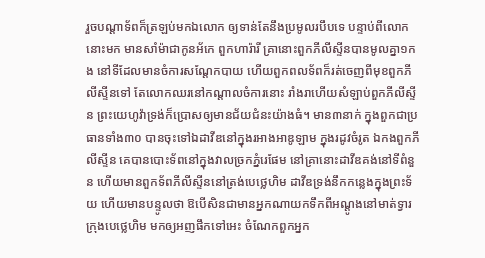រួចបណ្តាទ័ពក៏ត្រឡប់មកឯលោក ឲ្យទាន់តែនឹងប្រមូលរបឹបទេ បន្ទាប់ពីលោកនោះមក មានសាំម៉ាជាកូនអ័កេ ពួកហារ៉ារី គ្រានោះពួកភីលីស្ទីនបានមូលគ្នា១កង នៅទីដែលមានចំការសណ្តែកបាយ ហើយពួកពលទ័ពក៏រត់ចេញពីមុខពួកភីលីស្ទីនទៅ តែលោកឈរនៅកណ្តាលចំការនោះ រាំងរាហើយសំឡាប់ពួកភីលីស្ទីន ព្រះយេហូវ៉ាទ្រង់ក៏ប្រោសឲ្យមានជ័យជំនះយ៉ាងធំ។ មាន៣នាក់ ក្នុងពួកជាប្រធានទាំង៣០ បានចុះទៅឯដាវីឌនៅក្នុងរអាងអាឌូឡាម ក្នុងរដូវចំរូត ឯកងពួកភីលីស្ទីន គេបានបោះទ័ពនៅក្នុងវាលច្រកភ្នំរេផែម នៅគ្រានោះដាវីឌគង់នៅទីពំនួន ហើយមានពួកទ័ពភីលីស្ទីននៅត្រង់បេថ្លេហិម ដាវីឌទ្រង់នឹកកន្លេងក្នុងព្រះទ័យ ហើយមានបន្ទូលថា ឱបើសិនជាមានអ្នកណាយកទឹកពីអណ្តូងនៅមាត់ទ្វារក្រុងបេថ្លេហិម មកឲ្យអញផឹកទៅអេះ ចំណែកពួកអ្នក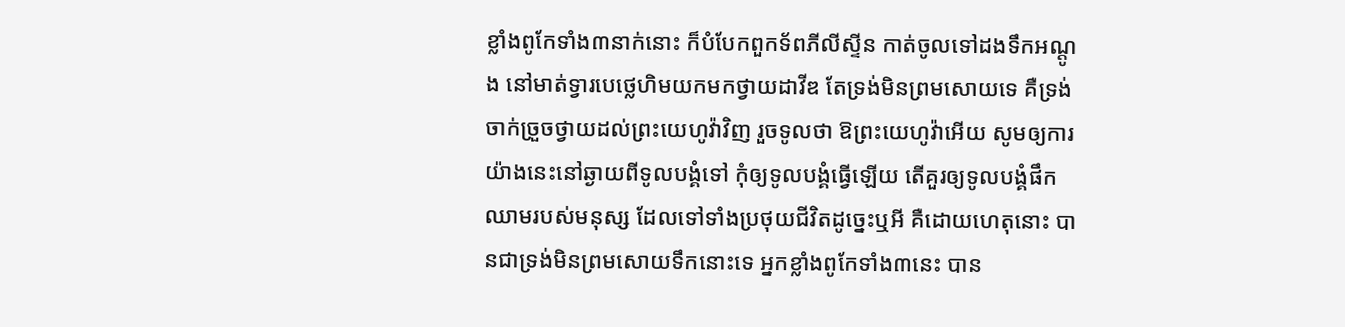ខ្លាំងពូកែទាំង៣នាក់នោះ ក៏បំបែកពួកទ័ពភីលីស្ទីន កាត់ចូលទៅដងទឹកអណ្តូង នៅមាត់ទ្វារបេថ្លេហិមយកមកថ្វាយដាវីឌ តែទ្រង់មិនព្រមសោយទេ គឺទ្រង់ចាក់ច្រួចថ្វាយដល់ព្រះយេហូវ៉ាវិញ រួចទូលថា ឱព្រះយេហូវ៉ាអើយ សូមឲ្យការយ៉ាងនេះនៅឆ្ងាយពីទូលបង្គំទៅ កុំឲ្យទូលបង្គំធ្វើឡើយ តើគួរឲ្យទូលបង្គំផឹកឈាមរបស់មនុស្ស ដែលទៅទាំងប្រថុយជីវិតដូច្នេះឬអី គឺដោយហេតុនោះ បានជាទ្រង់មិនព្រមសោយទឹកនោះទេ អ្នកខ្លាំងពូកែទាំង៣នេះ បាន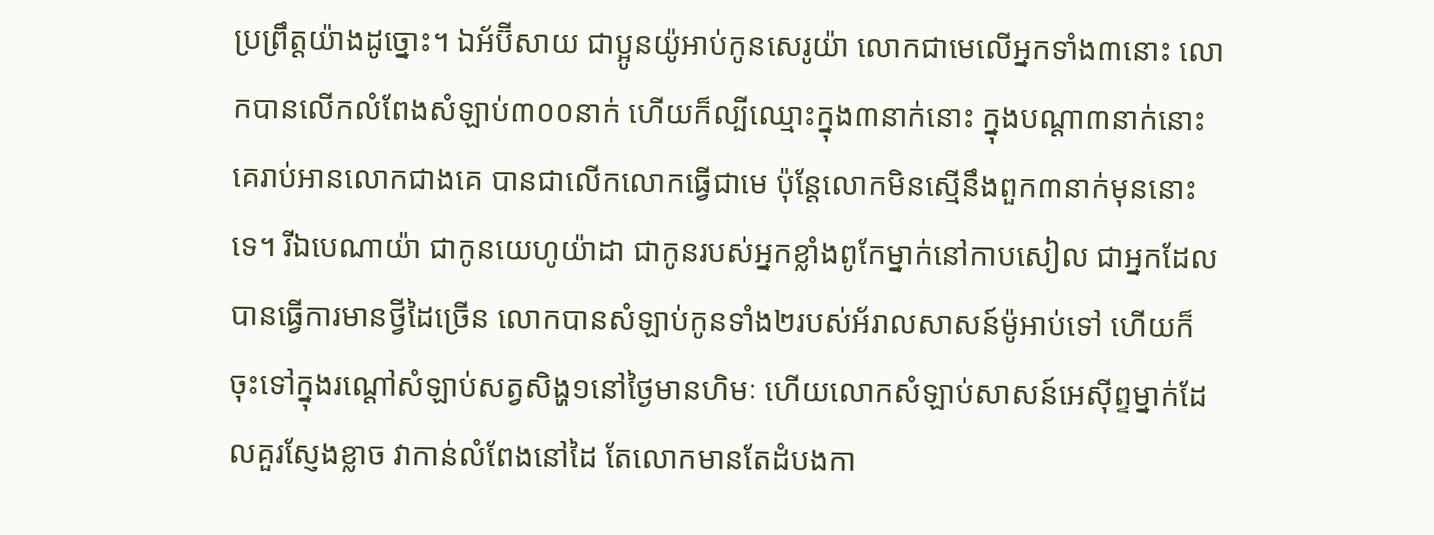ប្រព្រឹត្តយ៉ាងដូច្នោះ។ ឯអ័ប៊ីសាយ ជាប្អូនយ៉ូអាប់កូនសេរូយ៉ា លោកជាមេលើអ្នកទាំង៣នោះ លោកបានលើកលំពែងសំឡាប់៣០០នាក់ ហើយក៏ល្បីឈ្មោះក្នុង៣នាក់នោះ ក្នុងបណ្តា៣នាក់នោះ គេរាប់អានលោកជាងគេ បានជាលើកលោកធ្វើជាមេ ប៉ុន្តែលោកមិនស្មើនឹងពួក៣នាក់មុននោះទេ។ រីឯបេណាយ៉ា ជាកូនយេហូយ៉ាដា ជាកូនរបស់អ្នកខ្លាំងពូកែម្នាក់នៅកាបសៀល ជាអ្នកដែលបានធ្វើការមានថ្វីដៃច្រើន លោកបានសំឡាប់កូនទាំង២របស់អ័រាលសាសន៍ម៉ូអាប់ទៅ ហើយក៏ចុះទៅក្នុងរណ្តៅសំឡាប់សត្វសិង្ហ១នៅថ្ងៃមានហិមៈ ហើយលោកសំឡាប់សាសន៍អេស៊ីព្ទម្នាក់ដែលគួរស្ញែងខ្លាច វាកាន់លំពែងនៅដៃ តែលោកមានតែដំបងកា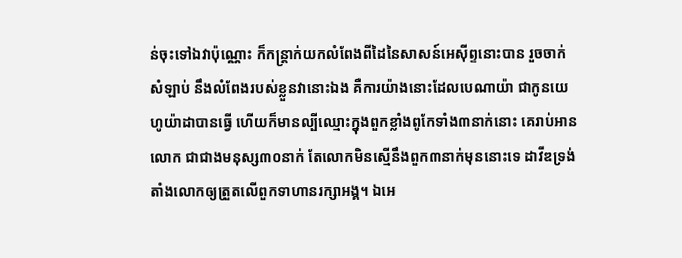ន់ចុះទៅឯវាប៉ុណ្ណោះ ក៏កន្ត្រាក់យកលំពែងពីដៃនៃសាសន៍អេស៊ីព្ទនោះបាន រួចចាក់សំឡាប់ នឹងលំពែងរបស់ខ្លួនវានោះឯង គឺការយ៉ាងនោះដែលបេណាយ៉ា ជាកូនយេហូយ៉ាដាបានធ្វើ ហើយក៏មានល្បីឈ្មោះក្នុងពួកខ្លាំងពូកែទាំង៣នាក់នោះ គេរាប់អានលោក ជាជាងមនុស្ស៣០នាក់ តែលោកមិនស្មើនឹងពួក៣នាក់មុននោះទេ ដាវីឌទ្រង់តាំងលោកឲ្យត្រួតលើពួកទាហានរក្សាអង្គ។ ឯអេ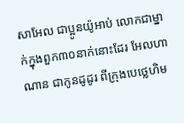សាអែល ជាប្អូនយ៉ូអាប់ លោកជាម្នាក់ក្នុងពួក៣០នាក់នោះដែរ អែលហាណាន ជាកូនដូដូរ ពីក្រុងបេថ្លេហិម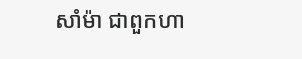សាំម៉ា ជាពួកហា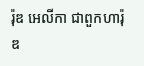រ៉ុឌ អេលីកា ជាពួកហារ៉ុឌ